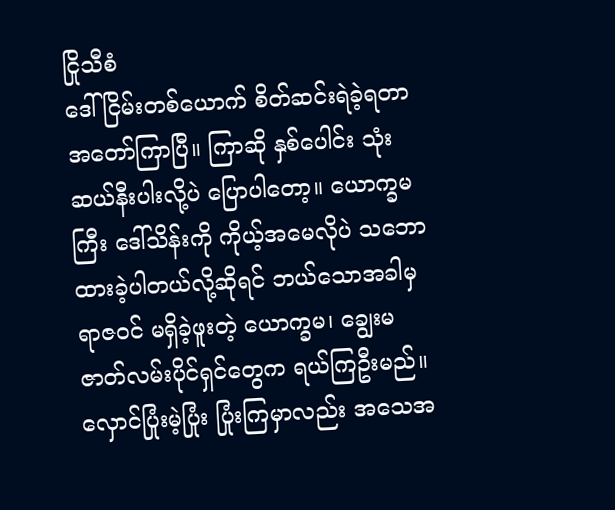ငြိုသီစံ
ဒေါ်ငြိမ်းတစ်ယောက် စိတ်ဆင်းရဲခဲ့ရတာ အတော်ကြာပြီ။ ကြာဆို နှစ်ပေါင်း သုံးဆယ်နီးပါးလို့ပဲ ပြောပါတော့။ ယောက္ခမကြီး ဒေါ်သိန်းကို ကိုယ့်အမေလိုပဲ သဘောထားခဲ့ပါတယ်လို့ဆိုရင် ဘယ်သောအခါမှ ရာဇဝင် မရှိခဲ့ဖူးတဲ့ ယောက္ခမ၊ ချွေးမ ဇာတ်လမ်းပိုင်ရှင်တွေက ရယ်ကြဦးမည်။ လှောင်ပြုံးမဲ့ပြုံး ပြုံးကြမှာလည်း အသေအ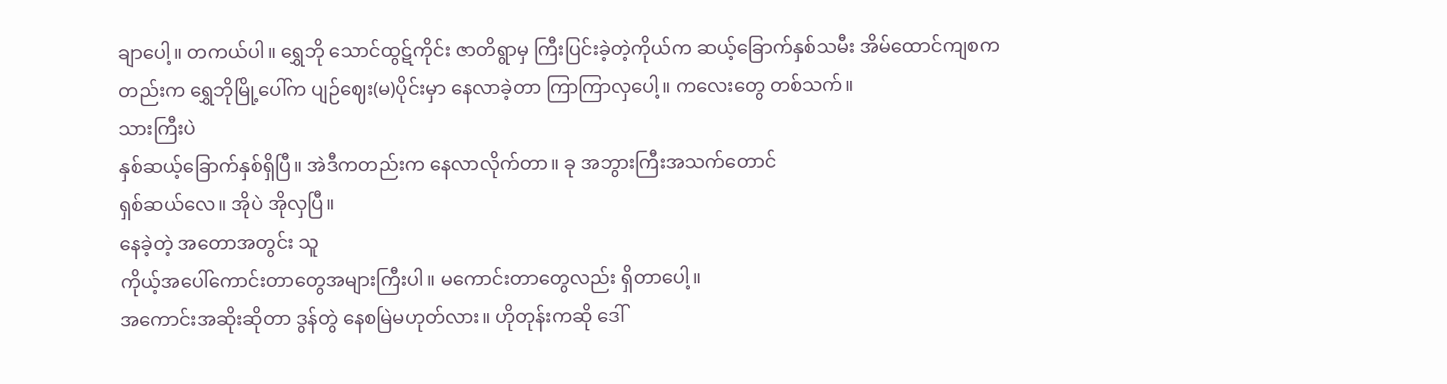ချာပေါ့။ တကယ်ပါ။ ရွှေဘို သောင်ထွဋ်ကိုင်း ဇာတိရွာမှ ကြီးပြင်းခဲ့တဲ့ကိုယ်က ဆယ့်ခြောက်နှစ်သမီး အိမ်ထောင်ကျစကတည်းက ရွှေဘိုမြို့ပေါ်က ပျဉ်ဈေး(မ)ပိုင်းမှာ နေလာခဲ့တာ ကြာကြာလှပေါ့။ ကလေးတွေ တစ်သက်။
သားကြီးပဲ
နှစ်ဆယ့်ခြောက်နှစ်ရှိပြီ။ အဲဒီကတည်းက နေလာလိုက်တာ။ ခု အဘွားကြီးအသက်တောင်
ရှစ်ဆယ်လေ။ အိုပဲ အိုလှပြီ။
နေခဲ့တဲ့ အတောအတွင်း သူ
ကိုယ့်အပေါ်ကောင်းတာတွေအများကြီးပါ။ မကောင်းတာတွေလည်း ရှိတာပေါ့။
အကောင်းအဆိုးဆိုတာ ဒွန်တွဲ နေစမြဲမဟုတ်လား။ ဟိုတုန်းကဆို ဒေါ်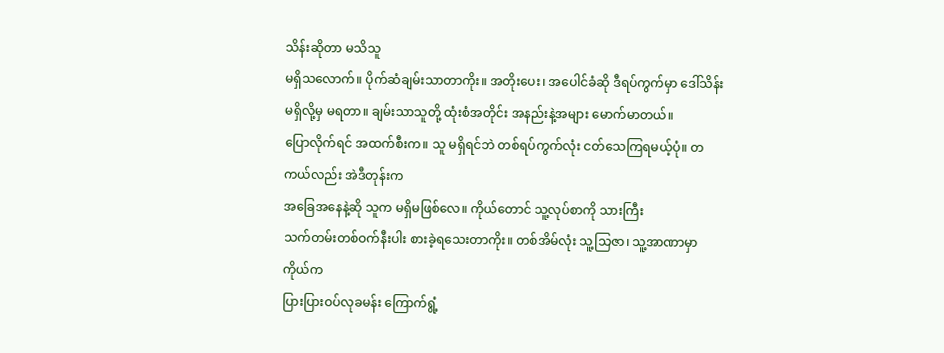သိန်းဆိုတာ မသိသူ
မရှိသလောက်။ ပိုက်ဆံချမ်းသာတာကိုး။ အတိုးပေး၊ အပေါင်ခံဆို ဒီရပ်ကွက်မှာ ဒေါ်သိန်း
မရှိလို့မှ မရတာ။ ချမ်းသာသူတို့ ထုံးစံအတိုင်း အနည်းနဲ့အများ မောက်မာတယ်။
ပြောလိုက်ရင် အထက်စီးက။ သူ မရှိရင်ဘဲ တစ်ရပ်ကွက်လုံး ငတ်သေကြရမယ့်ပုံ။ တကယ်လည်း အဲဒီတုန်းက
အခြေအနေနဲ့ဆို သူက မရှိမဖြစ်လေ။ ကိုယ်တောင် သူ့လုပ်စာကို သားကြီး
သက်တမ်းတစ်ဝက်နီးပါး စားခဲ့ရသေးတာကိုး။ တစ်အိမ်လုံး သူ့သြဇာ၊ သူ့အာဏာမှာ ကိုယ်က
ပြားပြားဝပ်လုခမန်း ကြောက်ရွံ့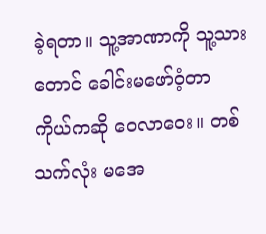ခဲ့ရတာ။ သူ့အာဏာကို သူ့သားတောင် ခေါင်းမဖော်ဝံ့တာ
ကိုယ်ကဆို ဝေလာဝေး။ တစ်သက်လုံး မအေ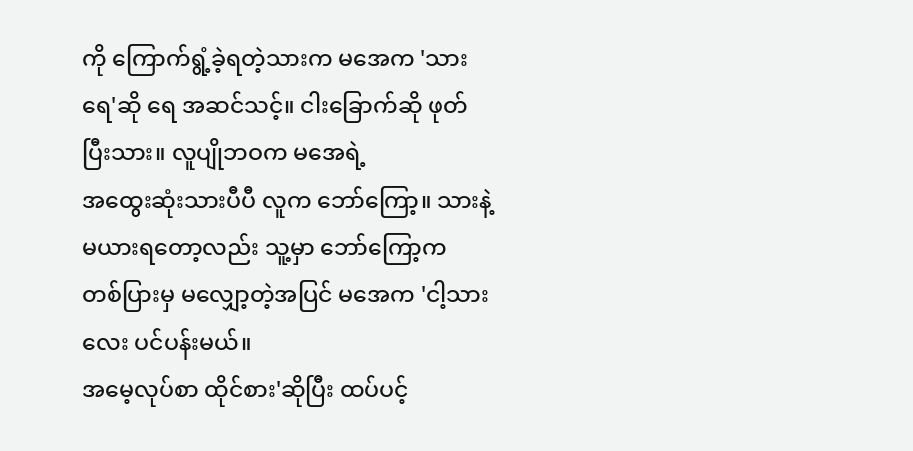ကို ကြောက်ရွံ့ခဲ့ရတဲ့သားက မအေက 'သားရေ'ဆို ရေ အဆင်သင့်။ ငါးခြောက်ဆို ဖုတ်ပြီးသား။ လူပျိုဘဝက မအေရဲ့
အထွေးဆုံးသားပီပီ လူက ဘော်ကြော့။ သားနဲ့ မယားရတော့လည်း သူ့မှာ ဘော်ကြော့က
တစ်ပြားမှ မလျှော့တဲ့အပြင် မအေက 'ငါ့သားလေး ပင်ပန်းမယ်။
အမေ့လုပ်စာ ထိုင်စား'ဆိုပြီး ထပ်ပင့်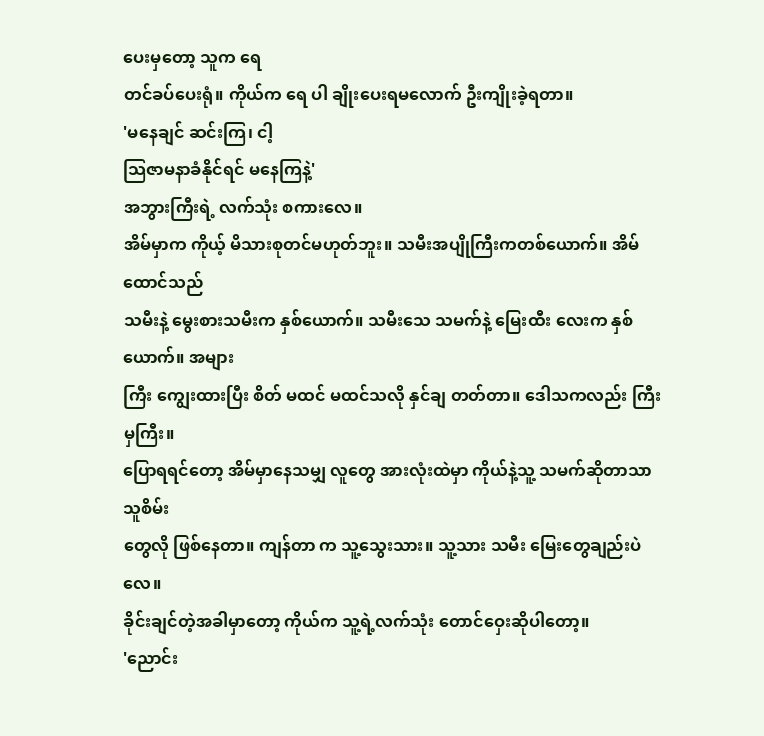ပေးမှတော့ သူက ရေ
တင်ခပ်ပေးရုံ။ ကိုယ်က ရေ ပါ ချိုးပေးရမလောက် ဦးကျိုးခဲ့ရတာ။
'မနေချင် ဆင်းကြ၊ ငါ့
သြဇာမနာခံနိုင်ရင် မနေကြနဲ့'
အဘွားကြီးရဲ့ လက်သုံး စကားလေ။
အိမ်မှာက ကိုယ့် မိသားစုတင်မဟုတ်ဘူး။ သမီးအပျိုကြီးကတစ်ယောက်။ အိမ်ထောင်သည်
သမီးနဲ့ မွေးစားသမီးက နှစ်ယောက်။ သမီးသေ သမက်နဲ့ မြေးထီး လေးက နှစ်ယောက်။ အများ
ကြီး ကျွေးထားပြီး စိတ် မထင် မထင်သလို နှင်ချ တတ်တာ။ ဒေါသကလည်း ကြီးမှကြီး။
ပြောရရင်တော့ အိမ်မှာနေသမျှ လူတွေ အားလုံးထဲမှာ ကိုယ်နဲ့သူ့ သမက်ဆိုတာသာ သူစိမ်း
တွေလို ဖြစ်နေတာ။ ကျန်တာ က သူ့သွေးသား။ သူ့သား သမီး မြေးတွေချည်းပဲလေ။
ခိုင်းချင်တဲ့အခါမှာတော့ ကိုယ်က သူ့ရဲ့လက်သုံး တောင်ဝှေးဆိုပါတော့။
'ညောင်း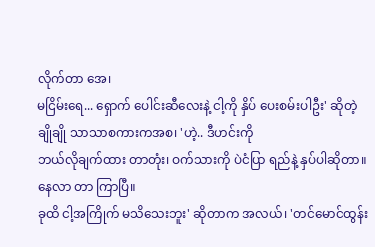လိုက်တာ အေ၊
မငြိမ်းရေ... ရှောက် ပေါင်းဆီလေးနဲ့ ငါ့ကို နှိပ် ပေးစမ်းပါဦး' ဆိုတဲ့ ချိုချို သာသာစကားကအစ၊ 'ဟဲ့.. ဒီဟင်းကို
ဘယ်လိုချက်ထား တာတုံး၊ ဝက်သားကို ပဲငံပြာ ရည်နဲ့ နှပ်ပါဆိုတာ။ နေလာ တာ ကြာပြီ။
ခုထိ ငါ့အကြိုက် မသိသေးဘူး' ဆိုတာက အလယ်၊ 'တင်မောင်ထွန်း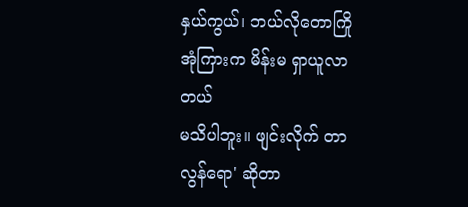နှယ်ကွယ်၊ ဘယ်လိုတောကြို အုံကြားက မိန်းမ ရှာယူလာ တယ်
မသိပါဘူး။ ဖျင်းလိုက် တာ လွန်ရော' ဆိုတာ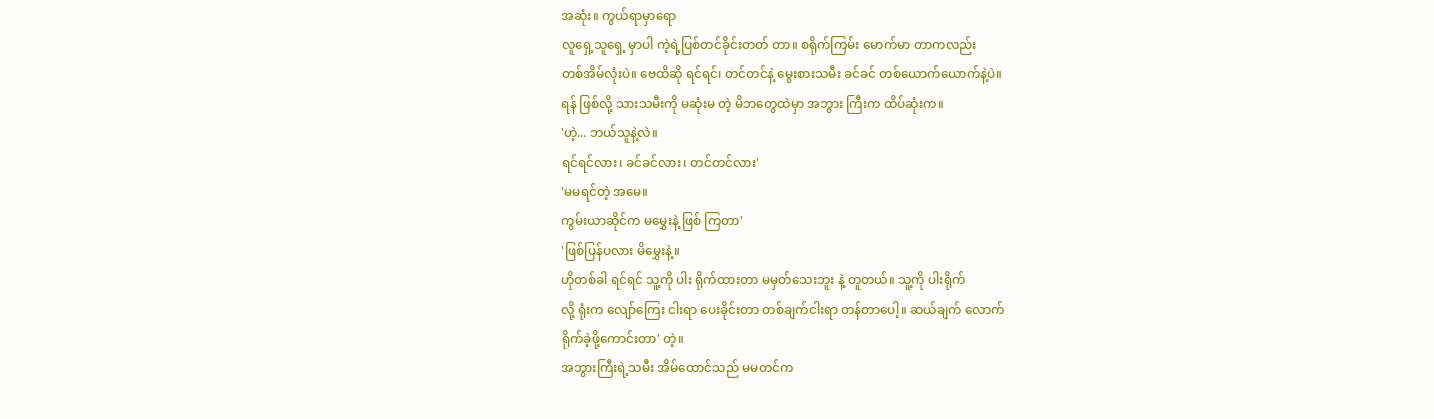အဆုံး။ ကွယ်ရာမှာရော
လူရှေ့သူရှေ့ မှာပါ ကဲ့ရဲ့ပြစ်တင်ခိုင်းတတ် တာ။ စရိုက်ကြမ်း မောက်မာ တာကလည်း
တစ်အိမ်လုံးပဲ။ ဗေထိဆို ရင်ရင်၊ တင်တင်နဲ့ မွေးစားသမီး ခင်ခင် တစ်ယောက်ယောက်နဲ့ပဲ။
ရန် ဖြစ်လို့ သားသမီးကို မဆုံးမ တဲ့ မိဘတွေထဲမှာ အဘွား ကြီးက ထိပ်ဆုံးက။
'ဟဲ့... ဘယ်သူနဲ့လဲ။
ရင်ရင်လား၊ ခင်ခင်လား၊ တင်တင်လား'
'မမရင်တဲ့ အမေ။
ကွမ်းယာဆိုင်က မမွှေးနဲ့ ဖြစ် ကြတာ'
'ဖြစ်ပြန်ပလား မိမွှေးနဲ့။
ဟိုတစ်ခါ ရင်ရင် သူ့ကို ပါး ရိုက်ထားတာ မမှတ်သေးဘူး နဲ့ တူတယ်။ သူ့ကို ပါးရိုက်
လို့ ရုံးက လျော်ကြေး ငါးရာ ပေးခိုင်းတာ တစ်ချက်ငါးရာ တန်တာပေါ့။ ဆယ်ချက် လောက်
ရိုက်ခဲ့ဖို့ကောင်းတာ' တဲ့။
အဘွားကြီးရဲ့သမီး အိမ်ထောင်သည် မမတင်က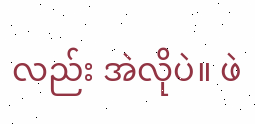လည်း အဲလိုပဲ။ ဖဲ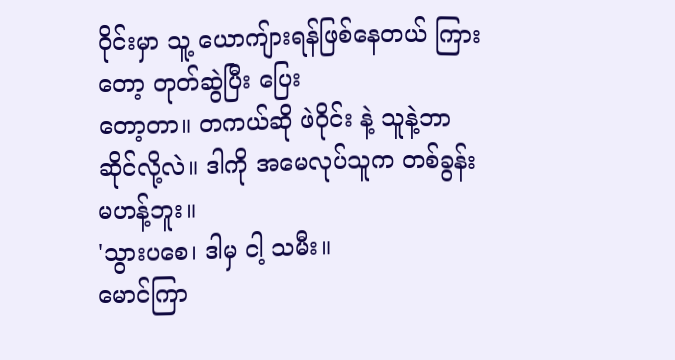ဝိုင်းမှာ သူ့ ယောကျ်ားရန်ဖြစ်နေတယ် ကြားတော့ တုတ်ဆွဲပြီး ပြေး
တော့တာ။ တကယ်ဆို ဖဲဝိုင်း နဲ့ သူနဲ့ဘာဆိုင်လို့လဲ။ ဒါကို အမေလုပ်သူက တစ်ခွန်း
မဟန့်ဘူး။
'သွားပစေ၊ ဒါမှ ငါ့ သမီး။
မောင်ကြာ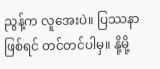ညွန့်က လူအေးပဲ။ ပြဿနာဖြစ်ရင် တင်တင်ပါမှ။ နို့မို့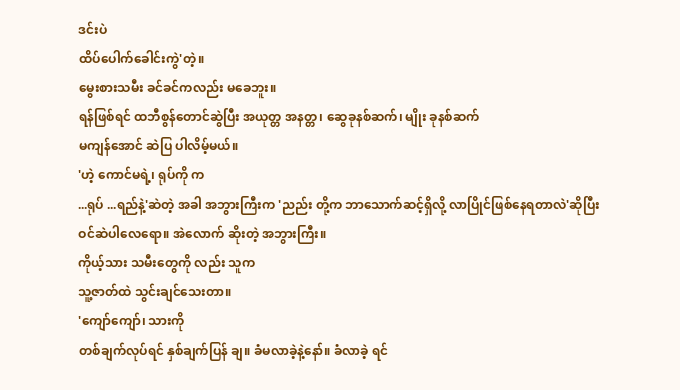ဒင်းပဲ
ထိပ်ပေါက်ခေါင်းကွဲ'တဲ့။
မွေးစားသမီး ခင်ခင်ကလည်း မခေဘူး။
ရန်ဖြစ်ရင် ထဘီစွန်တောင်ဆွဲပြီး အယုတ္တ အနတ္တ၊ ဆွေခုနစ်ဆက်၊ မျိုး ခုနစ်ဆက်
မကျန်အောင် ဆဲပြ ပါလိမ့်မယ်။
'ဟဲ့ ကောင်မရဲ့၊ ရုပ်ကို က
...ရုပ် ...ရည်နဲ့'ဆဲတဲ့ အခါ အဘွားကြီးက 'ညည်း တို့က ဘာသောက်ဆင့်ရှိလို့ လာပြိုင်ဖြစ်နေရတာလဲ'ဆိုပြီး
ဝင်ဆဲပါလေရော။ အဲလောက် ဆိုးတဲ့ အဘွားကြီး။
ကိုယ့်သား သမီးတွေကို လည်း သူက
သူ့ဇာတ်ထဲ သွင်းချင်သေးတာ။
'ကျော်ကျော်၊ သားကို
တစ်ချက်လုပ်ရင် နှစ်ချက်ပြန် ချ။ ခံမလာခဲ့နဲ့နော်။ ခံလာခဲ့ ရင်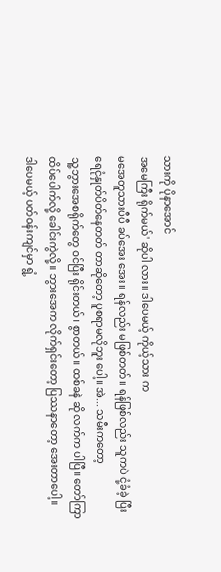သားကို ပိုနာအောင်
အမေကြီး ရိုက်မယ်' ဆိုပါ လား။ ဒါပေမယ့် ကိုယ့်သား က
မအေတူသားပီပီ ခပ်အေး အေး။ ရန်လည်း မဖြစ်တတ်။ ရန်ဖြစ်လည်း သူကပဲ ငုံ့ခံခဲ့ ပြီး
ရေငုံနှုတ်ပိတ်နေတတ် တာဆိုတော့ ပူစရာမလိုဘူး ပေါ့။ အဲ... သမီးကတော့
သူ့ဘွားအေစရိုက်တွေ ဝင်ပြီး ရိုင်းတယ်၊ စွာတယ်။ ထစ်ခနဲ ဆို လက်က ပါပြီ။ တော်ကြာ
ထိပ်ပေါက်လို့ ခေါင်းကွဲလို့။ ဘွားအေက လိုက်ရှင်းတော့ ပြဿနာတော့ အေးတာပေါ့။
ဒါပေမယ့် ပတ်ဝန်းကျင်မှာ ရွံ့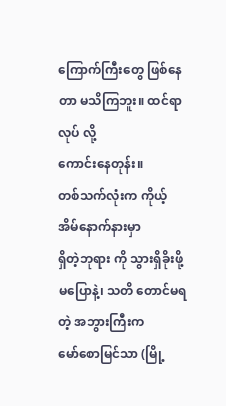ကြောက်ကြီးတွေ ဖြစ်နေ တာ မသိကြဘူး။ ထင်ရာလုပ် လို့
ကောင်းနေတုန်း။
တစ်သက်လုံးက ကိုယ့် အိမ်နောက်နားမှာ
ရှိတဲ့ဘုရား ကို သွားရှိခိုးဖို့ မပြောနဲ့၊ သတိ တောင်မရတဲ့ အဘွားကြီးက
မော်စောမြင်သာ (မြို့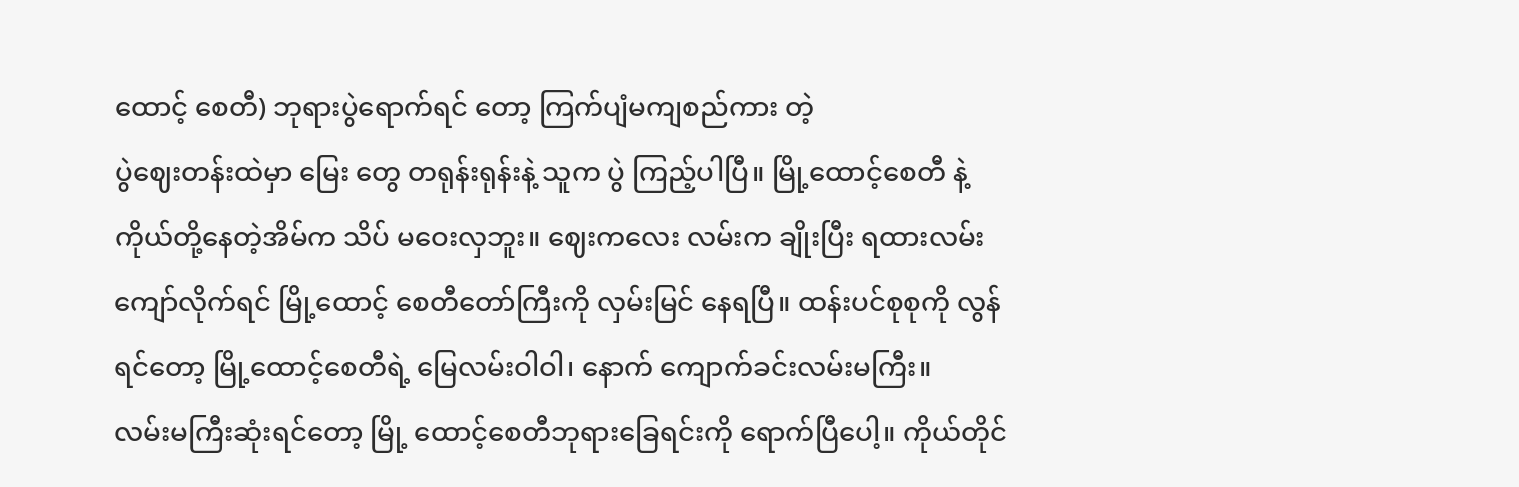ထောင့် စေတီ) ဘုရားပွဲရောက်ရင် တော့ ကြက်ပျံမကျစည်ကား တဲ့
ပွဲဈေးတန်းထဲမှာ မြေး တွေ တရုန်းရုန်းနဲ့ သူက ပွဲ ကြည့်ပါပြီ။ မြို့ထောင့်စေတီ နဲ့
ကိုယ်တို့နေတဲ့အိမ်က သိပ် မဝေးလှဘူး။ ဈေးကလေး လမ်းက ချိုးပြီး ရထားလမ်း
ကျော်လိုက်ရင် မြို့ထောင့် စေတီတော်ကြီးကို လှမ်းမြင် နေရပြီ။ ထန်းပင်စုစုကို လွန်
ရင်တော့ မြို့ထောင့်စေတီရဲ့ မြေလမ်းဝါဝါ၊ နောက် ကျောက်ခင်းလမ်းမကြီး။
လမ်းမကြီးဆုံးရင်တော့ မြို့ ထောင့်စေတီဘုရားခြေရင်းကို ရောက်ပြီပေါ့။ ကိုယ်တိုင်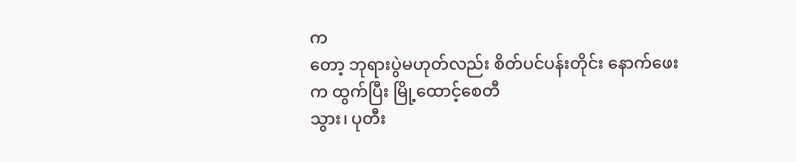က
တော့ ဘုရားပွဲမဟုတ်လည်း စိတ်ပင်ပန်းတိုင်း နောက်ဖေး က ထွက်ပြီး မြို့ထောင့်စေတီ
သွား၊ ပုတီး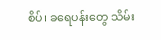စိပ်၊ ခရေပန်းတွေ သိမ်း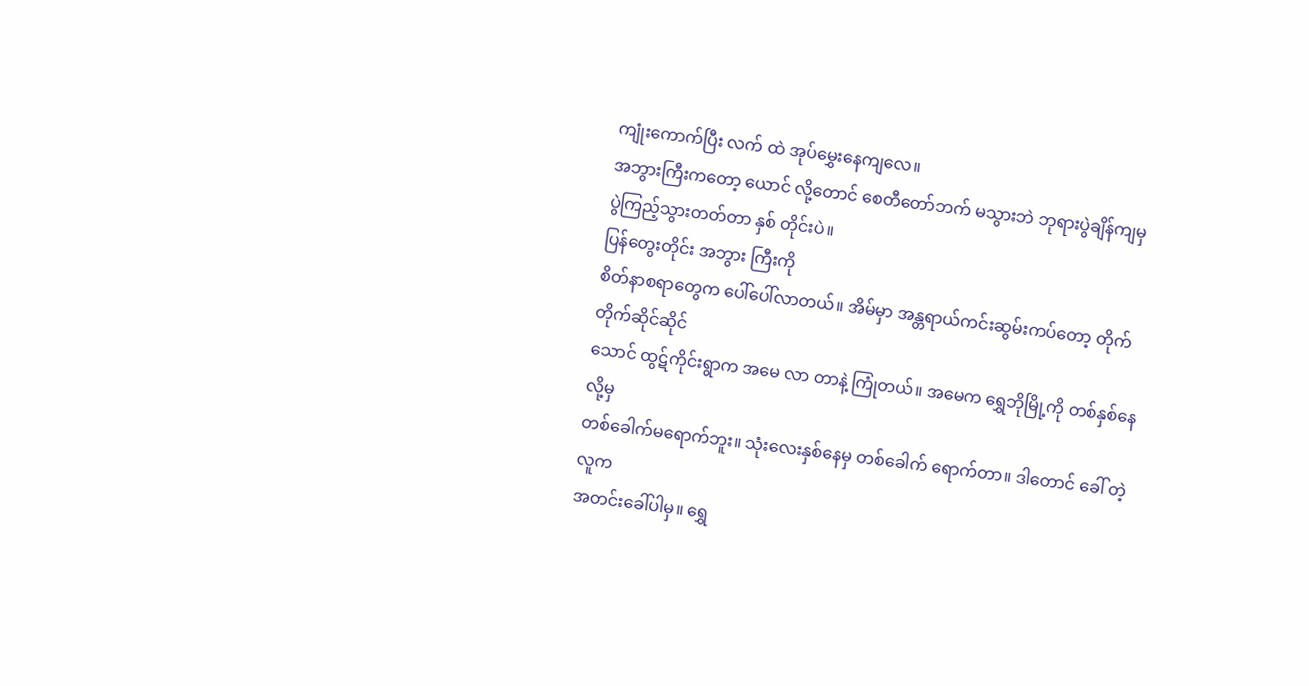ကျုံးကောက်ပြီး လက် ထဲ အုပ်မွှေးနေကျလေ။
အဘွားကြီးကတော့ ယောင် လို့တောင် စေတီတော်ဘက် မသွားဘဲ ဘုရားပွဲချိန်ကျမှ
ပွဲကြည့်သွားတတ်တာ နှစ် တိုင်းပဲ။
ပြန်တွေးတိုင်း အဘွား ကြီးကို
စိတ်နာစရာတွေက ပေါ်ပေါ်လာတယ်။ အိမ်မှာ အန္တရာယ်ကင်းဆွမ်းကပ်တော့ တိုက်တိုက်ဆိုင်ဆိုင်
သောင် ထွဋ်ကိုင်းရွာက အမေ လာ တာနဲ့ ကြုံတယ်။ အမေက ရွှေဘိုမြို့ကို တစ်နှစ်နေလို့မှ
တစ်ခေါက်မရောက်ဘူး။ သုံးလေးနှစ်နေမှ တစ်ခေါက် ရောက်တာ။ ဒါတောင် ခေါ် တဲ့လူက
အတင်းခေါ်ပါမှ။ ရွှေ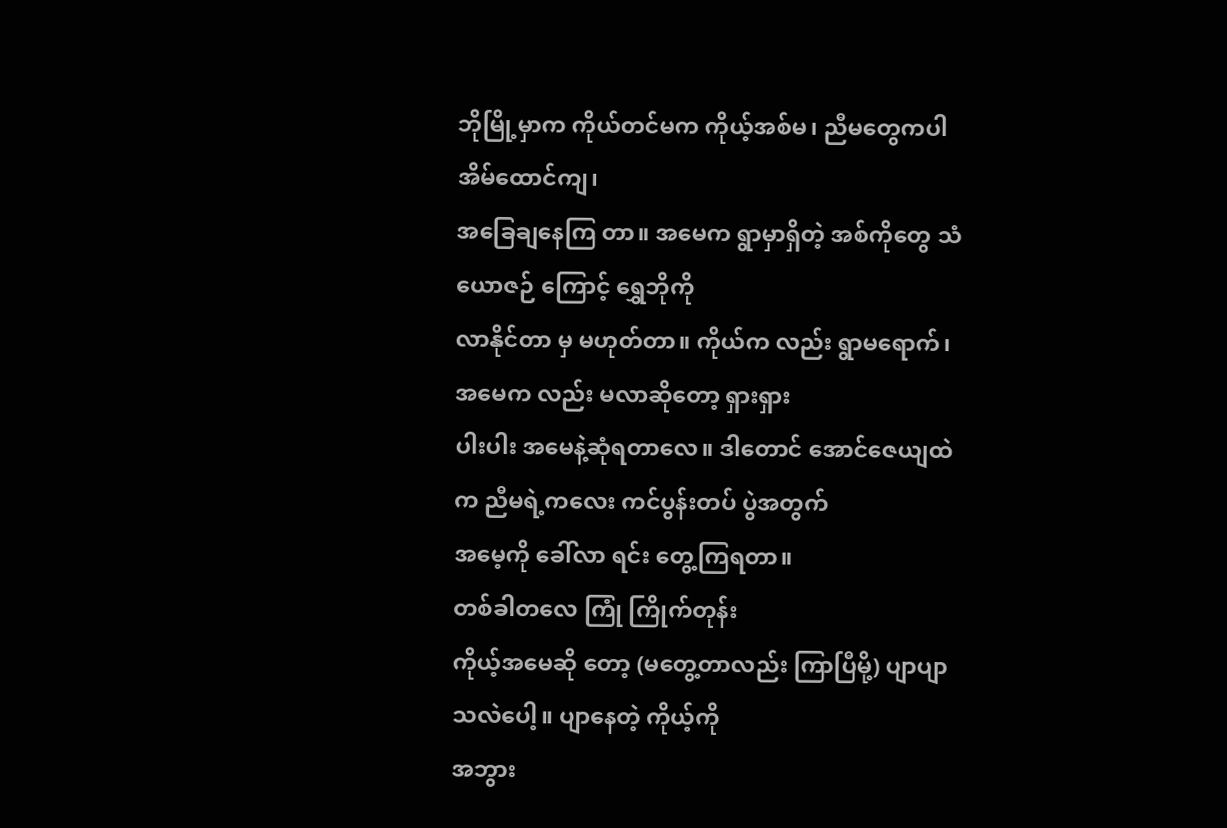ဘိုမြို့မှာက ကိုယ်တင်မက ကိုယ့်အစ်မ၊ ညီမတွေကပါ အိမ်ထောင်ကျ၊
အခြေချနေကြ တာ။ အမေက ရွာမှာရှိတဲ့ အစ်ကိုတွေ သံယောဇဉ် ကြောင့် ရွှေဘိုကို
လာနိုင်တာ မှ မဟုတ်တာ။ ကိုယ်က လည်း ရွာမရောက်၊ အမေက လည်း မလာဆိုတော့ ရှားရှား
ပါးပါး အမေနဲ့ဆုံရတာလေ။ ဒါတောင် အောင်ဇေယျထဲက ညီမရဲ့ကလေး ကင်ပွန်းတပ် ပွဲအတွက်
အမေ့ကို ခေါ်လာ ရင်း တွေ့ကြရတာ။
တစ်ခါတလေ ကြုံ ကြိုက်တုန်း
ကိုယ့်အမေဆို တော့ (မတွေ့တာလည်း ကြာပြီမို့) ပျာပျာသလဲပေါ့။ ပျာနေတဲ့ ကိုယ့်ကို
အဘွား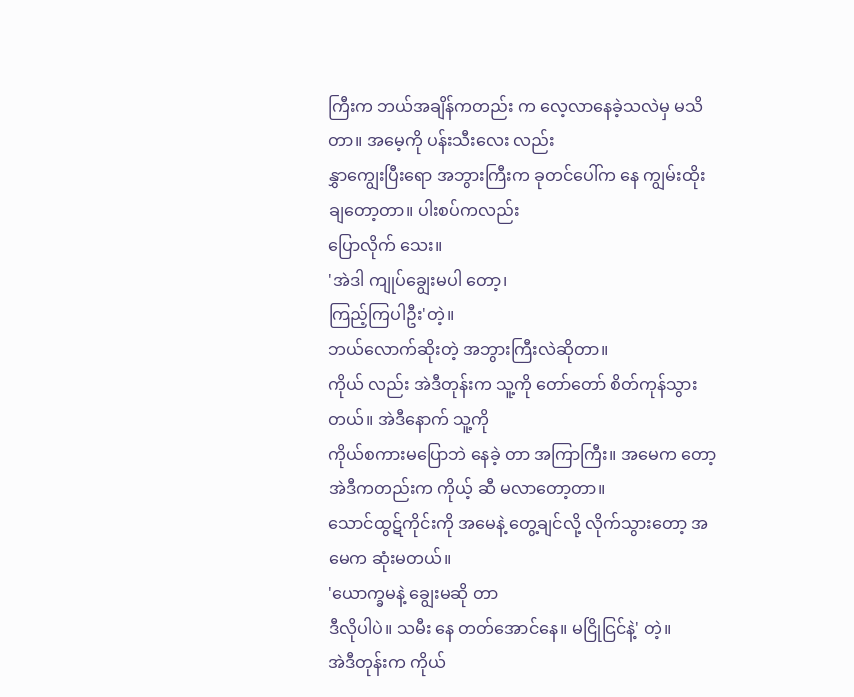ကြီးက ဘယ်အချိန်ကတည်း က လေ့လာနေခဲ့သလဲမှ မသိ တာ။ အမေ့ကို ပန်းသီးလေး လည်း
နွှာကျွေးပြီးရော အဘွားကြီးက ခုတင်ပေါ်က နေ ကျွမ်းထိုးချတော့တာ။ ပါးစပ်ကလည်း
ပြောလိုက် သေး။
'အဲဒါ ကျုပ်ချွေးမပါ တော့၊
ကြည့်ကြပါဦး'တဲ့။
ဘယ်လောက်ဆိုးတဲ့ အဘွားကြီးလဲဆိုတာ။
ကိုယ် လည်း အဲဒီတုန်းက သူ့ကို တော်တော် စိတ်ကုန်သွား တယ်။ အဲဒီနောက် သူ့ကို
ကိုယ်စကားမပြောဘဲ နေခဲ့ တာ အကြာကြီး။ အမေက တော့ အဲဒီကတည်းက ကိုယ့် ဆီ မလာတော့တာ။
သောင်ထွဋ်ကိုင်းကို အမေနဲ့ တွေ့ချင်လို့ လိုက်သွားတော့ အမေက ဆုံးမတယ်။
'ယောက္ခမနဲ့ ချွေးမဆို တာ
ဒီလိုပါပဲ။ သမီး နေ တတ်အောင်နေ။ မငြိုငြင်နဲ့' တဲ့။
အဲဒီတုန်းက ကိုယ်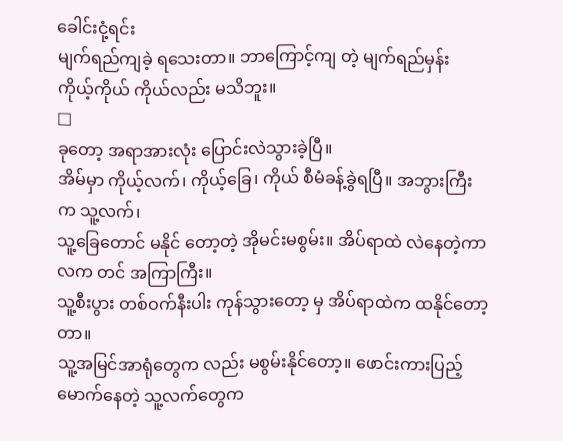ခေါင်းငုံ့ရင်း
မျက်ရည်ကျခဲ့ ရသေးတာ။ ဘာကြောင့်ကျ တဲ့ မျက်ရည်မှန်း ကိုယ့်ကိုယ် ကိုယ်လည်း မသိဘူး။
□
ခုတော့ အရာအားလုံး ပြောင်းလဲသွားခဲ့ပြီ။
အိမ်မှာ ကိုယ့်လက်၊ ကိုယ့်ခြေ၊ ကိုယ် စီမံခန့်ခွဲရပြီ။ အဘွားကြီးက သူ့လက်၊
သူ့ခြေတောင် မနိုင် တော့တဲ့ အိုမင်းမစွမ်း။ အိပ်ရာထဲ လဲနေတဲ့ကာလက တင် အကြာကြီး။
သူ့စီးပွား တစ်ဝက်နီးပါး ကုန်သွားတော့ မှ အိပ်ရာထဲက ထနိုင်တော့ တာ။
သူ့အမြင်အာရုံတွေက လည်း မစွမ်းနိုင်တော့။ ဖောင်းကားပြည့်မောက်နေတဲ့ သူ့လက်တွေက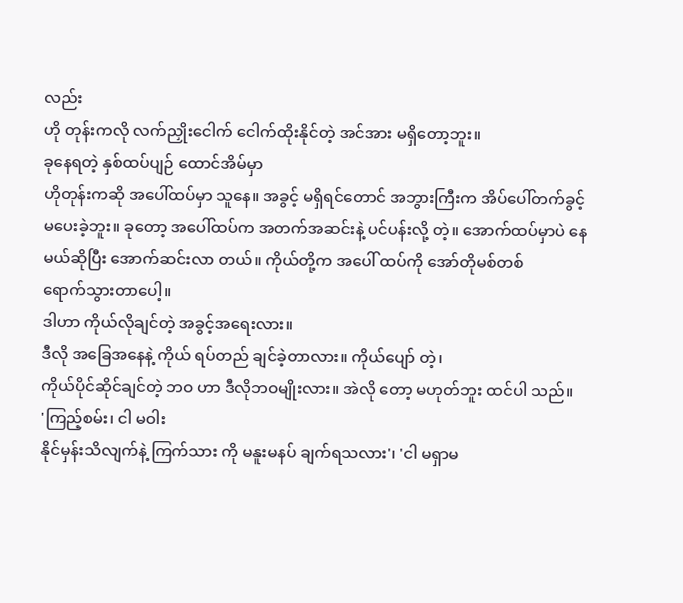လည်း
ဟို တုန်းကလို လက်ညှိုးငေါက် ငေါက်ထိုးနိုင်တဲ့ အင်အား မရှိတော့ဘူး။
ခုနေရတဲ့ နှစ်ထပ်ပျဉ် ထောင်အိမ်မှာ
ဟိုတုန်းကဆို အပေါ်ထပ်မှာ သူနေ။ အခွင့် မရှိရင်တောင် အဘွားကြီးက အိပ်ပေါ်တက်ခွင့်
မပေးခဲ့ဘူး။ ခုတော့ အပေါ်ထပ်က အတက်အဆင်းနဲ့ ပင်ပန်းလို့ တဲ့။ အောက်ထပ်မှာပဲ နေ
မယ်ဆိုပြီး အောက်ဆင်းလာ တယ်။ ကိုယ်တို့က အပေါ် ထပ်ကို အော်တိုမစ်တစ်
ရောက်သွားတာပေါ့။
ဒါဟာ ကိုယ်လိုချင်တဲ့ အခွင့်အရေးလား။
ဒီလို အခြေအနေနဲ့ ကိုယ် ရပ်တည် ချင်ခဲ့တာလား။ ကိုယ်ပျော် တဲ့၊
ကိုယ်ပိုင်ဆိုင်ချင်တဲ့ ဘဝ ဟာ ဒီလိုဘဝမျိုးလား။ အဲလို တော့ မဟုတ်ဘူး ထင်ပါ သည်။
'ကြည့်စမ်း၊ ငါ မဝါး
နိုင်မှန်းသိလျက်နဲ့ ကြက်သား ကို မနူးမနပ် ချက်ရသလား'၊ 'ငါ မရှာမ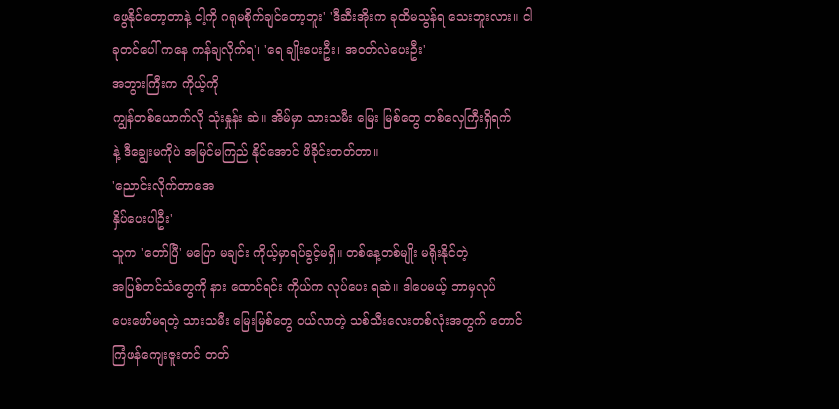ဖွေနိုင်တော့တာနဲ့ ငါ့ကို ဂရုမစိုက်ချင်တော့ဘူး' 'ဒီဆီးအိုးက ခုထိမသွန်ရ သေးဘူးလား။ ငါ ခုတင်ပေါ် ကနေ ကန်ချလိုက်ရ'၊ 'ရေ ချိုးပေးဦး၊ အဝတ်လဲပေးဦး'
အဘွားကြီးက ကိုယ့်ကို
ကျွန်တစ်ယောက်လို သုံးနှုန်း ဆဲ။ အိမ်မှာ သားသမီး မြေး မြစ်တွေ တစ်လှေကြီးရှိရက်
နဲ့ ဒီချွေးမကိုပဲ အမြင်မကြည် နိုင်အောင် ဖိခိုင်းတတ်တာ။
'ညောင်းလိုက်တာအေ
နှိပ်ပေးပါဦး'
သူက 'တော်ပြီ' မပြော မချင်း ကိုယ့်မှာရပ်ခွင့်မရှိ။ တစ်နေ့တစ်မျိုး မရိုးနိုင်တဲ့
အပြစ်တင်သံတွေကို နား ထောင်ရင်း ကိုယ်က လုပ်ပေး ရဆဲ။ ဒါပေမယ့် ဘာမှလုပ်
ပေးဖော်မရတဲ့ သားသမီး မြေးမြစ်တွေ ဝယ်လာတဲ့ သစ်သီးလေးတစ်လုံးအတွက် တောင်
ကြံဖန်ကျေးဇူးတင် တတ်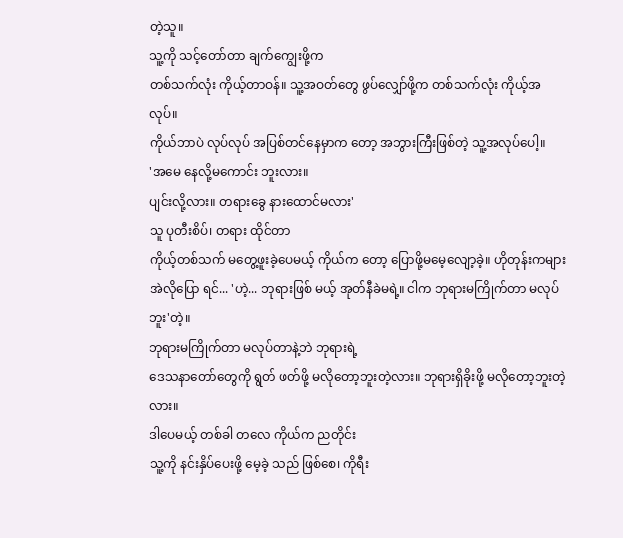တဲ့သူ။
သူ့ကို သင့်တော်တာ ချက်ကျွေးဖို့က
တစ်သက်လုံး ကိုယ့်တာဝန်။ သူ့အဝတ်တွေ ဖွပ်လျှော်ဖို့က တစ်သက်လုံး ကိုယ့်အလုပ်။
ကိုယ်ဘာပဲ လုပ်လုပ် အပြစ်တင်နေမှာက တော့ အဘွားကြီးဖြစ်တဲ့ သူ့အလုပ်ပေါ့။
'အမေ နေလို့မကောင်း ဘူးလား။
ပျင်းလို့လား။ တရားခွေ နားထောင်မလား'
သူ ပုတီးစိပ်၊ တရား ထိုင်တာ
ကိုယ့်တစ်သက် မတွေ့ဖူးခဲ့ပေမယ့် ကိုယ်က တော့ ပြောဖို့မမေ့လျော့ခဲ့။ ဟိုတုန်းကများ
အဲလိုပြော ရင်... 'ဟဲ့... ဘုရားဖြစ် မယ့် အုတ်နီခဲမရဲ့။ ငါက ဘုရားမကြိုက်တာ မလုပ် ဘူး'တဲ့။
ဘုရားမကြိုက်တာ မလုပ်တာနဲ့ဘဲ ဘုရားရဲ့
ဒေသနာတော်တွေကို ရွတ် ဖတ်ဖို့ မလိုတော့ဘူးတဲ့လား။ ဘုရားရှိခိုးဖို့ မလိုတော့ဘူးတဲ့
လား။
ဒါပေမယ့် တစ်ခါ တလေ ကိုယ်က ညတိုင်း
သူ့ကို နင်းနှိပ်ပေးဖို့ မေ့ခဲ့ သည် ဖြစ်စေ၊ ကိုရီး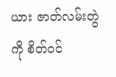ယား ဇာတ်လမ်းတွဲကို စိတ်ဝင်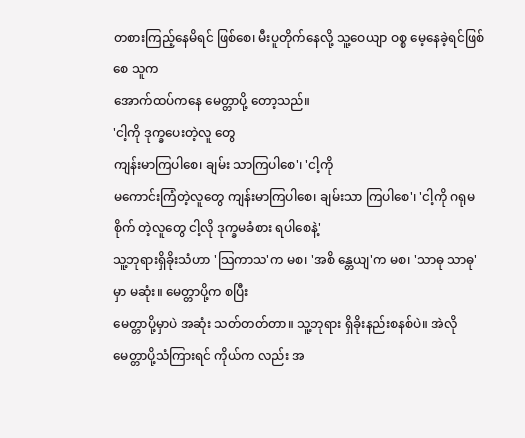တစားကြည့်နေမိရင် ဖြစ်စေ၊ မီးပူတိုက်နေလို့ သူ့ဝေယျာ ဝစ္စ မေ့နေခဲ့ရင်ဖြစ်စေ သူက
အောက်ထပ်ကနေ မေတ္တာပို့ တော့သည်။
'ငါ့ကို ဒုက္ခပေးတဲ့လူ တွေ
ကျန်းမာကြပါစေ၊ ချမ်း သာကြပါစေ'၊ 'ငါ့ကို
မကောင်းကြံတဲ့လူတွေ ကျန်းမာကြပါစေ၊ ချမ်းသာ ကြပါစေ'၊ 'ငါ့ကို ဂရုမစိုက် တဲ့လူတွေ ငါ့လို ဒုက္ခမခံစား ရပါစေနဲ့'
သူ့ဘုရားရှိခိုးသံဟာ 'သြကာသ'က မစ၊ 'အစိ န္တေယျ'က မစ၊ 'သာဓု သာဓု'မှာ မဆုံး။ မေတ္တာပို့က စပြီး
မေတ္တာပို့မှာပဲ အဆုံး သတ်တတ်တာ။ သူ့ဘုရား ရှိခိုးနည်းစနစ်ပဲ။ အဲလို
မေတ္တာပို့သံကြားရင် ကိုယ်က လည်း အ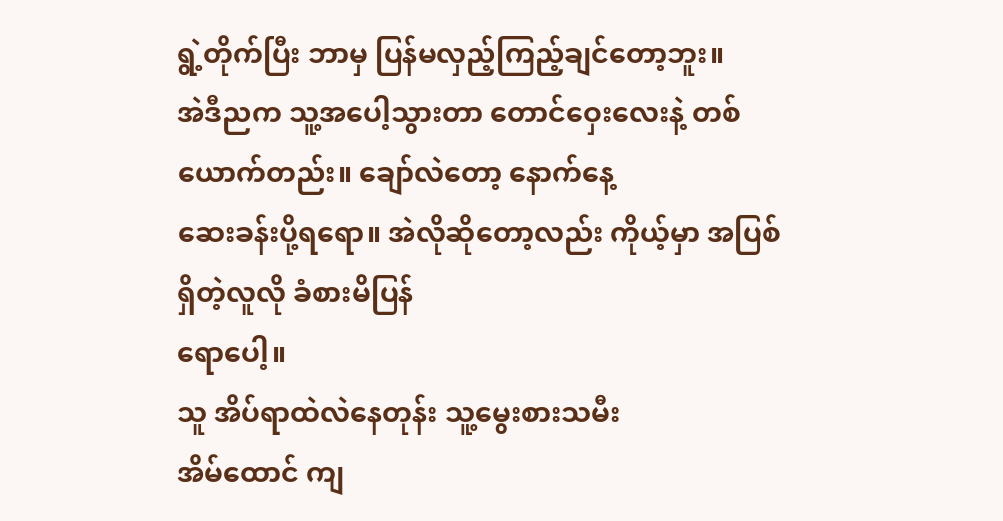ရွဲ့တိုက်ပြီး ဘာမှ ပြန်မလှည့်ကြည့်ချင်တော့ဘူး။
အဲဒီညက သူ့အပေါ့သွားတာ တောင်ဝှေးလေးနဲ့ တစ် ယောက်တည်း။ ချော်လဲတော့ နောက်နေ့
ဆေးခန်းပို့ရရော။ အဲလိုဆိုတော့လည်း ကိုယ့်မှာ အပြစ်ရှိတဲ့လူလို ခံစားမိပြန်
ရောပေါ့။
သူ အိပ်ရာထဲလဲနေတုန်း သူ့မွေးစားသမီး
အိမ်ထောင် ကျ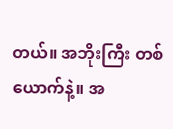တယ်။ အဘိုးကြီး တစ်ယောက်နဲ့။ အ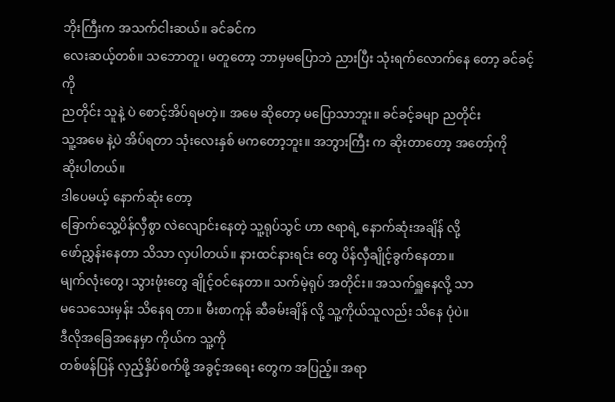ဘိုးကြီးက အသက်ငါးဆယ်။ ခင်ခင်က
လေးဆယ့်တစ်။ သဘောတူ၊ မတူတော့ ဘာမှမပြောဘဲ ညားပြီး သုံးရက်လောက်နေ တော့ ခင်ခင့်ကို
ညတိုင်း သူနဲ့ ပဲ စောင့်အိပ်ရမတဲ့။ အမေ ဆိုတော့ မပြောသာဘူး။ ခင်ခင့်ခမျာ ညတိုင်း
သူ့အမေ နဲ့ပဲ အိပ်ရတာ သုံးလေးနှစ် မကတော့ဘူး။ အဘွားကြီး က ဆိုးတာတော့ အတော့်ကို
ဆိုးပါတယ်။
ဒါပေမယ့် နောက်ဆုံး တော့
ခြောက်သွေ့ပိန်လှီစွာ လဲလျောင်းနေတဲ့ သူ့ရုပ်သွင် ဟာ ဇရာရဲ့ နောက်ဆုံးအချိန် လို့
ဖော်ညွှန်းနေတာ သိသာ လှပါတယ်။ နားထင်နားရင်း တွေ ပိန်လှီချိုင့်ခွက်နေတာ။
မျက်လုံးတွေ၊ သွားဖုံးတွေ ချိုင့်ဝင်နေတာ။ သက်မဲ့ရုပ် အတိုင်း။ အသက်ရှူနေလို့ သာ
မသေသေးမှန်း သိနေရ တာ။ မီးစာကုန် ဆီခမ်းချိန် လို့ သူ့ကိုယ်သူလည်း သိနေ ပုံပဲ။
ဒီလိုအခြေအနေမှာ ကိုယ်က သူ့ကို
တစ်ဖန်ပြန် လှည့်နှိပ်စက်ဖို့ အခွင့်အရေး တွေက အပြည့်။ အရာ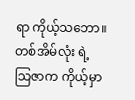ရာ ကိုယ့်သဘော။
တစ်အိမ်လုံး ရဲ့ သြဇာက ကိုယ့်မှာ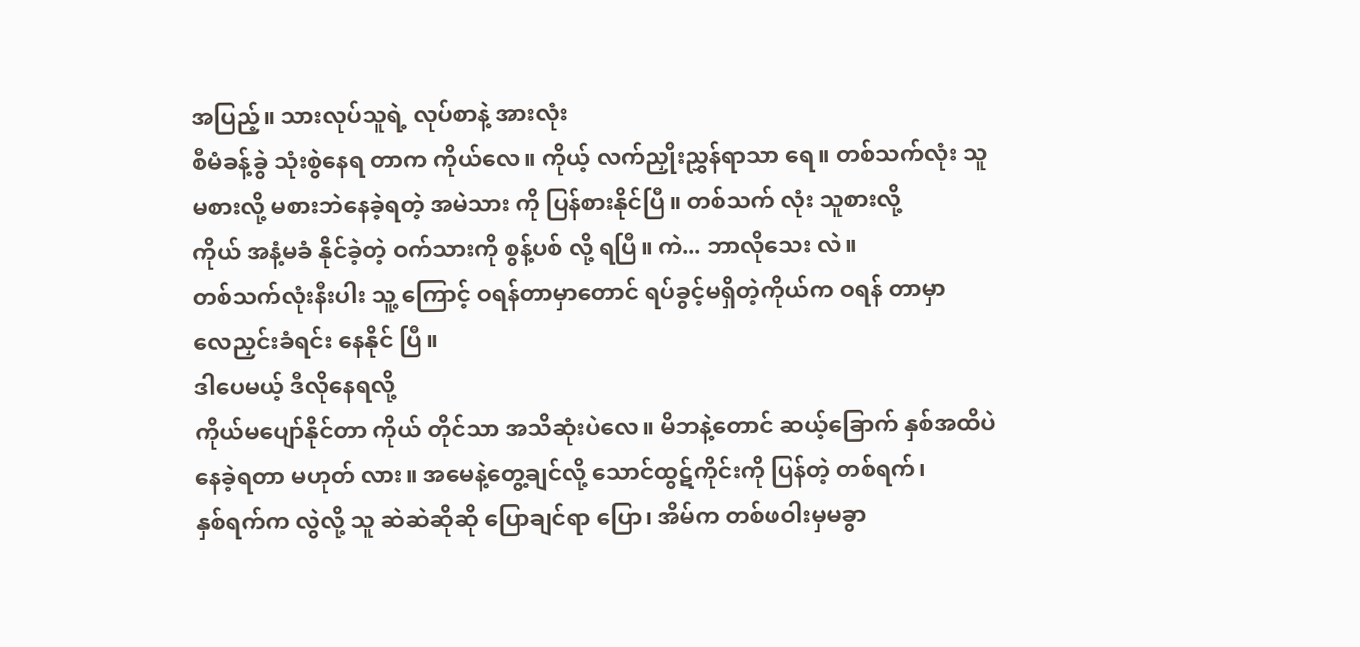အပြည့်။ သားလုပ်သူရဲ့ လုပ်စာနဲ့ အားလုံး
စီမံခန့်ခွဲ သုံးစွဲနေရ တာက ကိုယ်လေ။ ကိုယ့် လက်ညှိုးညွှန်ရာသာ ရေ။ တစ်သက်လုံး သူ
မစားလို့ မစားဘဲနေခဲ့ရတဲ့ အမဲသား ကို ပြန်စားနိုင်ပြီ။ တစ်သက် လုံး သူစားလို့
ကိုယ် အနံ့မခံ နိုင်ခဲ့တဲ့ ဝက်သားကို စွန့်ပစ် လို့ ရပြီ။ ကဲ... ဘာလိုသေး လဲ။
တစ်သက်လုံးနီးပါး သူ့ ကြောင့် ဝရန်တာမှာတောင် ရပ်ခွင့်မရှိတဲ့ကိုယ်က ဝရန် တာမှာ
လေညှင်းခံရင်း နေနိုင် ပြီ။
ဒါပေမယ့် ဒီလိုနေရလို့
ကိုယ်မပျော်နိုင်တာ ကိုယ် တိုင်သာ အသိဆုံးပဲလေ။ မိဘနဲ့တောင် ဆယ့်ခြောက် နှစ်အထိပဲ
နေခဲ့ရတာ မဟုတ် လား။ အမေနဲ့တွေ့ချင်လို့ သောင်ထွဋ်ကိုင်းကို ပြန်တဲ့ တစ်ရက်၊
နှစ်ရက်က လွဲလို့ သူ ဆဲဆဲဆိုဆို ပြောချင်ရာ ပြော၊ အိမ်က တစ်ဖဝါးမှမခွာ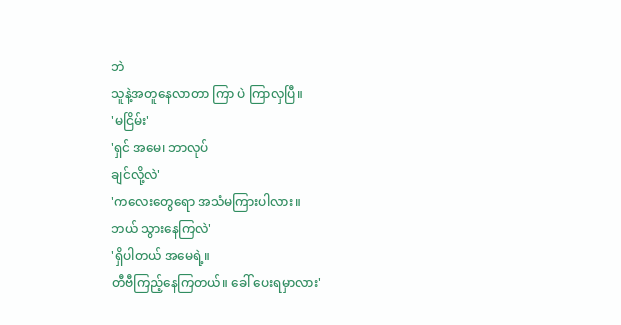ဘဲ
သူနဲ့အတူနေလာတာ ကြာ ပဲ ကြာလှပြီ။
'မငြိမ်း'
'ရှင် အမေ၊ ဘာလုပ်
ချင်လို့လဲ'
'ကလေးတွေရော အသံမကြားပါလား။
ဘယ် သွားနေကြလဲ'
'ရှိပါတယ် အမေရဲ့။
တီဗီကြည့်နေကြတယ်။ ခေါ် ပေးရမှာလား'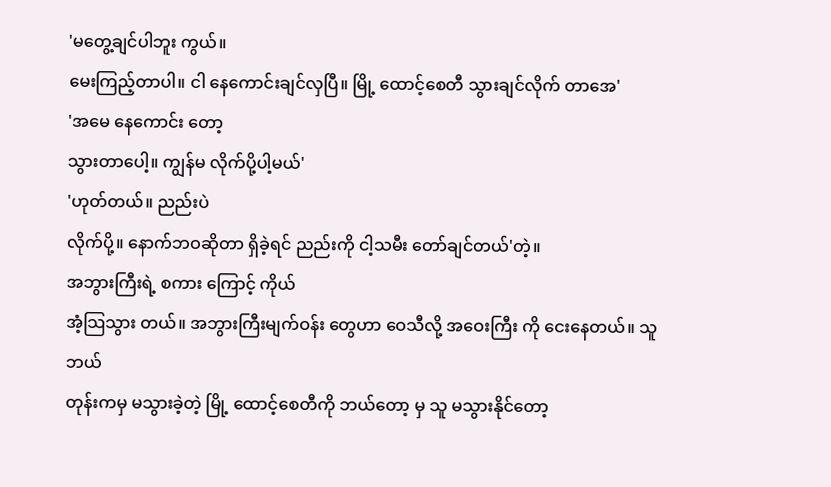'မတွေ့ချင်ပါဘူး ကွယ်။
မေးကြည့်တာပါ။ ငါ နေကောင်းချင်လှပြီ။ မြို့ ထောင့်စေတီ သွားချင်လိုက် တာအေ'
'အမေ နေကောင်း တော့
သွားတာပေါ့။ ကျွန်မ လိုက်ပို့ပါ့မယ်'
'ဟုတ်တယ်။ ညည်းပဲ
လိုက်ပို့။ နောက်ဘဝဆိုတာ ရှိခဲ့ရင် ညည်းကို ငါ့သမီး တော်ချင်တယ်'တဲ့။
အဘွားကြီးရဲ့ စကား ကြောင့် ကိုယ်
အံ့သြသွား တယ်။ အဘွားကြီးမျက်ဝန်း တွေဟာ ဝေသီလို့ အဝေးကြီး ကို ငေးနေတယ်။ သူ ဘယ်
တုန်းကမှ မသွားခဲ့တဲ့ မြို့ ထောင့်စေတီကို ဘယ်တော့ မှ သူ မသွားနိုင်တော့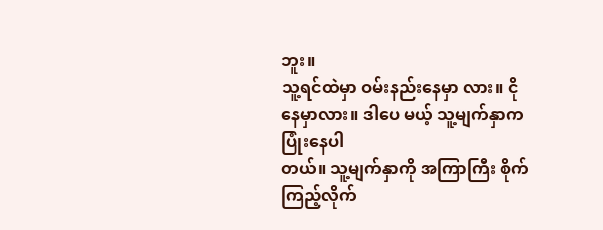ဘူး။
သူ့ရင်ထဲမှာ ဝမ်းနည်းနေမှာ လား။ ငိုနေမှာလား။ ဒါပေ မယ့် သူ့မျက်နှာက ပြုံးနေပါ
တယ်။ သူ့မျက်နှာကို အကြာကြီး စိုက်ကြည့်လိုက်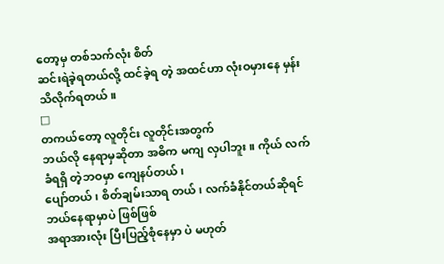တော့မှ တစ်သက်လုံး စိတ်
ဆင်းရဲခဲ့ရတယ်လို့ ထင်ခဲ့ရ တဲ့ အထင်ဟာ လုံးဝမှားနေ မှန်း သိလိုက်ရတယ်။
□
တကယ်တော့ လူတိုင်း လူတိုင်းအတွက်
ဘယ်လို နေရာမှဆိုတာ အဓိက မကျ လှပါဘူး။ ကိုယ် လက်ခံရရှိ တဲ့ဘဝမှာ ကျေနပ်တယ်၊
ပျော်တယ်၊ စိတ်ချမ်းသာရ တယ်၊ လက်ခံနိုင်တယ်ဆိုရင် ဘယ်နေရာမှာပဲ ဖြစ်ဖြစ်
အရာအားလုံး ပြီးပြည့်စုံနေမှာ ပဲ မဟုတ်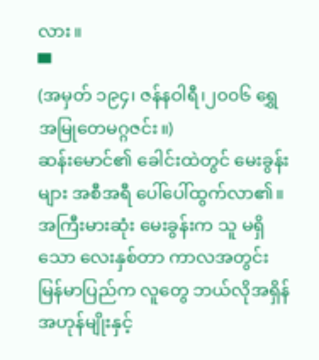လား။
▀
(အမှတ် ၁၉၄၊ ဇန်နဝါရီ၊၂၀၀၆ ရွှေအမြုတေမဂ္ဂဇင်း။)
ဆန်းမောင်၏ ခေါင်းထဲတွင် မေးခွန်းများ အစီအရီ ပေါ်ပေါ်ထွက်လာ၏။ အကြီးမားဆုံး မေးခွန်းက သူ မရှိသော လေးနှစ်တာ ကာလအတွင်း မြန်မာပြည်က လူတွေ ဘယ်လိုအရှိန်အဟုန်မျိုးနှင့်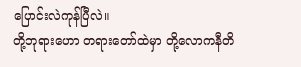ပြောင်းလဲကုန်ပြီလဲ။
တို့ဘုရားဟော တရားတော်ထဲမှာ တို့လောကနီတိ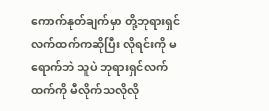ကောက်နုတ်ချက်မှာ တို့ဘုရားရှင် လက်ထက်ကဆိုပြီး လိုရင်းကို မရောက်ဘဲ သူပဲ ဘုရားရှင်လက်ထက်ကို မီလိုက်သလိုလို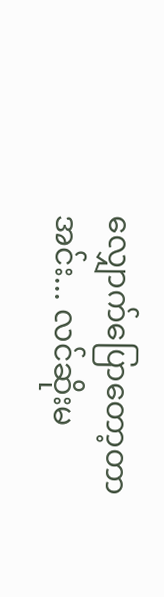လျှောက်ပြောတော့တာ
အင်း... လင်ဆိုးမ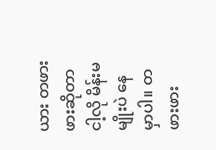ယား တဖားဖားဆိုတာ ငါ့လို မိန်းမမျိုးပဲ နေမှာပါ။ တဖားဖား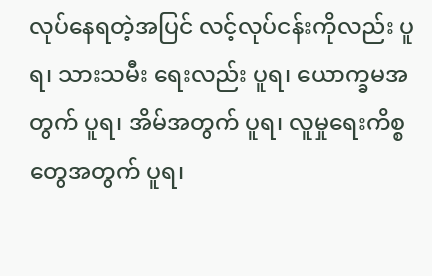လုပ်နေရတဲ့အပြင် လင့်လုပ်ငန်းကိုလည်း ပူရ၊ သားသမီး ရေးလည်း ပူရ၊ ယောက္ခမအတွက် ပူရ၊ အိမ်အတွက် ပူရ၊ လူမှုရေးကိစ္စတွေအတွက် ပူရ၊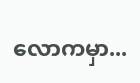လောကမှာ...